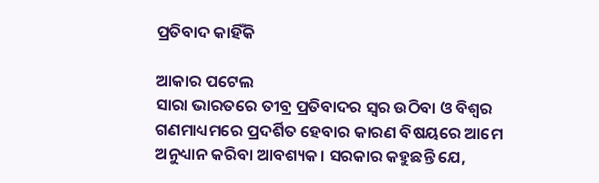ପ୍ରତିବାଦ କାହିଁକି

ଆକାର ପଟେଲ
ସାରା ଭାରତରେ ତୀବ୍ର ପ୍ରତିବାଦର ସ୍ବର ଉଠିବା ଓ ବିଶ୍ୱର ଗଣମାଧ୍ୟମରେ ପ୍ରଦର୍ଶିତ ହେବାର କାରଣ ବିଷୟରେ ଆମେ ଅନୁଧ୍ୟାନ କରିବା ଆବଶ୍ୟକ। ସରକାର କହୁଛନ୍ତି ଯେ,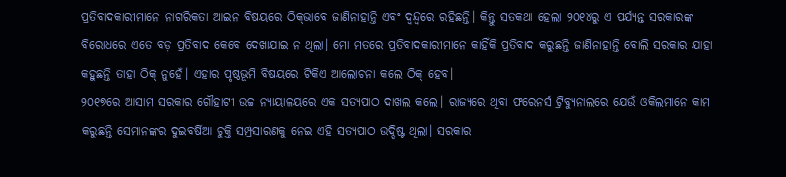ପ୍ରତିବାଦକାରୀମାନେ ନାଗରିକତା ଆଇନ ବିଷୟରେ ଠିକ୍‌ଭାବେ ଜାଣିନାହାନ୍ତି ଏବଂ ଦ୍ୱନ୍ଦ୍ୱରେ ରହିଛନ୍ତି। କିନ୍ତୁ ସତକଥା ହେଲା ୨୦୧୪ରୁ ଏ ପର୍ଯ୍ୟନ୍ତ ସରକାରଙ୍କ ବିରୋଧରେ ଏତେ ବଡ଼ ପ୍ରତିବାଦ କେବେ ଦେଖାଯାଇ ନ ଥିଲା। ମୋ ମତରେ ପ୍ରତିବାଦକାରୀମାନେ କାହିଁକି ପ୍ରତିବାଦ କରୁଛନ୍ତି ଜାଣିନାହାନ୍ତି ବୋଲି ସରକାର ଯାହା କହୁଛନ୍ତି ତାହା ଠିକ୍‌ ନୁହେଁ। ଏହାର ପୃଷ୍ଠଭୂମି ବିଷୟରେ ଟିକିଏ ଆଲୋଚନା କଲେ ଠିକ୍‌ ହେବ।
୨୦୧୭ରେ ଆସାମ ସରକାର ଗୌହାଟୀ ଉଚ୍ଚ ନ୍ୟାୟାଳୟରେ ଏକ ସତ୍ୟପାଠ ଦାଖଲ କଲେ। ରାଜ୍ୟରେ ଥିବା ଫରେନର୍ସ ଟ୍ରିବ୍ୟୁନାଲରେ ଯେଉଁ ଓକିଲମାନେ କାମ କରୁଛନ୍ତି ସେମାନଙ୍କର ଦୁଇବର୍ଷିଆ ଚୁକ୍ତି ସମ୍ପ୍ରସାରଣକୁ ନେଇ ଏହି ସତ୍ୟପାଠ ଉଦ୍ଦିଷ୍ଟ ଥିଲା। ସରକାର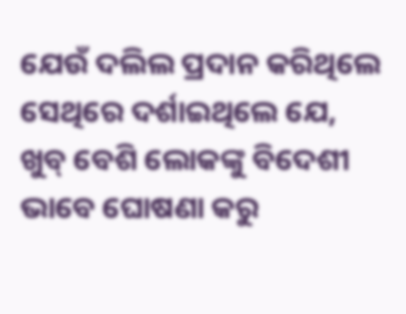ଯେଉଁ ଦଲିଲ ପ୍ରଦାନ କରିଥିଲେ ସେଥିରେ ଦର୍ଶାଇଥିଲେ ଯେ, ଖୁବ୍‌ ବେଶି ଲୋକଙ୍କୁ ବିଦେଶୀ ଭାବେ ଘୋଷଣା କରୁ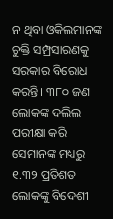ନ ଥିବା ଓକିଲମାନଙ୍କ ଚୁକ୍ତି ସମ୍ପ୍ରସାରଣକୁ ସରକାର ବିରୋଧ କରନ୍ତି। ୩୮୦ ଜଣ ଲୋକଙ୍କ ଦଲିଲ ପରୀକ୍ଷା କରି ସେମାନଙ୍କ ମଧ୍ୟରୁ ୧.୩୨ ପ୍ରତିଶତ ଲୋକଙ୍କୁ ବିଦେଶୀ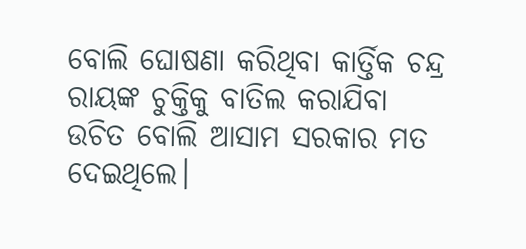ବୋଲି ଘୋଷଣା କରିଥିବା କାର୍ତ୍ତିକ ଚନ୍ଦ୍ର ରାୟଙ୍କ ଚୁକ୍ତିକୁ ବାତିଲ କରାଯିବା ଉଚିତ ବୋଲି ଆସାମ ସରକାର ମତ ଦେଇଥିଲେ।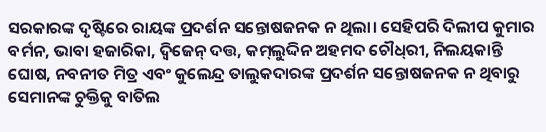ସରକାରଙ୍କ ଦୃଷ୍ଟିରେ ରାୟଙ୍କ ପ୍ରଦର୍ଶନ ସନ୍ତୋଷଜନକ ନ ଥିଲା। ସେହିପରି ଦିଲୀପ କୁମାର ବର୍ମନ, ଭାବା ହଜାରିକା, ଦ୍ୱିଜେନ୍‌ ଦତ୍ତ, କମ୍‌ଲୁଦ୍ଦିନ ଅହମଦ ଚୌଧ୍‌ରୀ, ନିଲୟକାନ୍ତି ଘୋଷ, ନବନୀତ ମିତ୍ର ଏବଂ କୁଲେନ୍ଦ୍ର ତାଲୁକଦାରଙ୍କ ପ୍ରଦର୍ଶନ ସନ୍ତୋଷଜନକ ନ ଥିବାରୁ ସେମାନଙ୍କ ଚୁକ୍ତିକୁ ବାତିଲ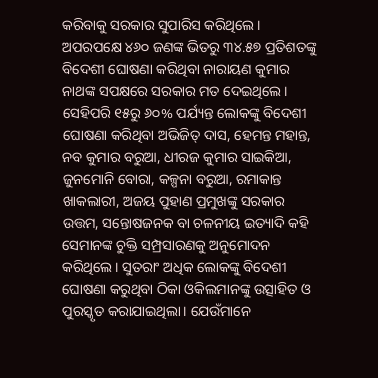କରିବାକୁ ସରକାର ସୁପାରିସ କରିଥିଲେ। ଅପରପକ୍ଷେ ୪୬୦ ଜଣଙ୍କ ଭିତରୁ ୩୪.୫୭ ପ୍ରତିଶତଙ୍କୁ ବିଦେଶୀ ଘୋଷଣା କରିଥିବା ନାରାୟଣ କୁମାର ନାଥଙ୍କ ସପକ୍ଷରେ ସରକାର ମତ ଦେଇଥିଲେ। ସେହିପରି ୧୫ରୁ ୬୦% ପର୍ଯ୍ୟନ୍ତ ଲୋକଙ୍କୁ ବିଦେଶୀ ଘୋଷଣା କରିଥିବା ଅଭିଜିତ୍‌ ଦାସ, ହେମନ୍ତ ମହାନ୍ତ, ନବ କୁମାର ବରୁଆ, ଧୀରଜ କୁମାର ସାଇକିଆ, ଜୁନମୋନି ବୋରା, କଳ୍ପନା ବରୁଆ, ରମାକାନ୍ତ ଖାକଲାରୀ, ଅଜୟ ପୁହାଣ ପ୍ରମୁଖଙ୍କୁ ସରକାର ଉତ୍ତମ, ସନ୍ତୋଷଜନକ ବା ଚଳନୀୟ ଇତ୍ୟାଦି କହି ସେମାନଙ୍କ ଚୁକ୍ତି ସମ୍ପ୍ରସାରଣକୁ ଅନୁମୋଦନ କରିଥିଲେ। ସୁତରାଂ ଅଧିକ ଲୋକଙ୍କୁ ବିଦେଶୀ ଘୋଷଣା କରୁଥିବା ଠିକା ଓକିଲମାନଙ୍କୁ ଉତ୍ସାହିତ ଓ ପୁରସ୍କୃତ କରାଯାଇଥିଲା। ଯେଉଁମାନେ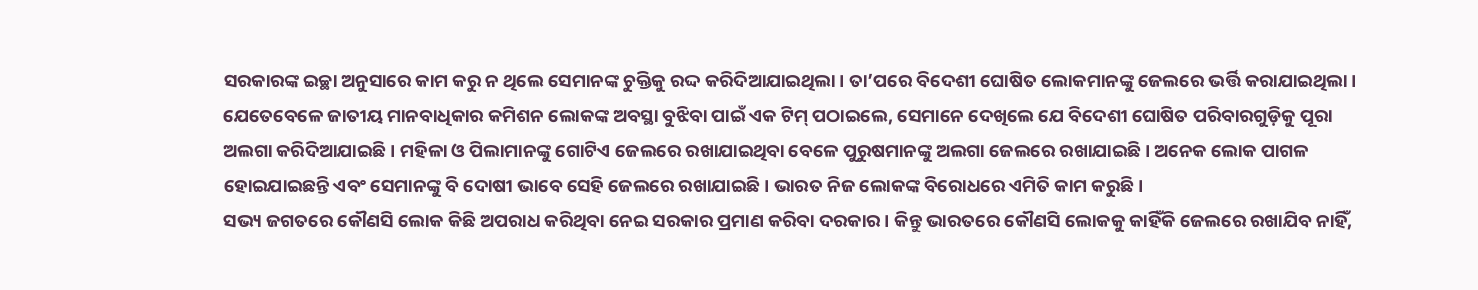ସରକାରଙ୍କ ଇଚ୍ଛା ଅନୁସାରେ କାମ କରୁ ନ ଥିଲେ ସେମାନଙ୍କ ଚୁକ୍ତିକୁ ରଦ୍ଦ କରିଦିଆଯାଇଥିଲା। ତା’ପରେ ବିଦେଶୀ ଘୋଷିତ ଲୋକମାନଙ୍କୁ ଜେଲରେ ଭର୍ତ୍ତି କରାଯାଇଥିଲା।
ଯେତେବେଳେ ଜାତୀୟ ମାନବାଧିକାର କମିଶନ ଲୋକଙ୍କ ଅବସ୍ଥା ବୁଝିବା ପାଇଁ ଏକ ଟିମ୍‌ ପଠାଇଲେ, ସେମାନେ ଦେଖିଲେ ଯେ ବିଦେଶୀ ଘୋଷିତ ପରିବାରଗୁଡ଼ିକୁ ପୂରା ଅଲଗା କରିଦିଆଯାଇଛି। ମହିଳା ଓ ପିଲାମାନଙ୍କୁ ଗୋଟିଏ ଜେଲରେ ରଖାଯାଇଥିବା ବେଳେ ପୁରୁଷମାନଙ୍କୁ ଅଲଗା ଜେଲରେ ରଖାଯାଇଛି। ଅନେକ ଲୋକ ପାଗଳ ହୋଇଯାଇଛନ୍ତି ଏବଂ ସେମାନଙ୍କୁ ବି ଦୋଷୀ ଭାବେ ସେହି ଜେଲରେ ରଖାଯାଇଛି। ଭାରତ ନିଜ ଲୋକଙ୍କ ବିରୋଧରେ ଏମିତି କାମ କରୁଛି।
ସଭ୍ୟ ଜଗତରେ କୌଣସି ଲୋକ କିଛି ଅପରାଧ କରିଥିବା ନେଇ ସରକାର ପ୍ରମାଣ କରିବା ଦରକାର। କିନ୍ତୁ ଭାରତରେ କୌଣସି ଲୋକକୁ କାହିଁକି ଜେଲରେ ରଖାଯିବ ନାହିଁ,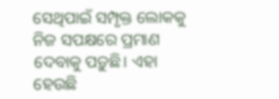ସେଥିପାଇଁ ସମ୍ପୃକ୍ତ ଲୋକକୁ ନିଜ ସପକ୍ଷରେ ପ୍ରମାଣ ଦେବାକୁ ପଡ଼ୁଛି। ଏହା ହେଉଛି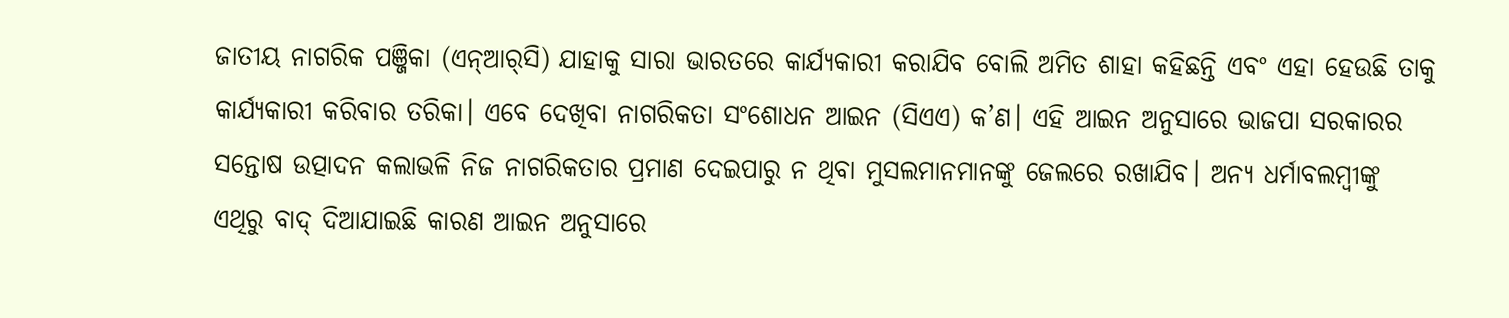ଜାତୀୟ ନାଗରିକ ପଞ୍ଜିକା (ଏନ୍‌ଆର୍‌ସି) ଯାହାକୁ ସାରା ଭାରତରେ କାର୍ଯ୍ୟକାରୀ କରାଯିବ ବୋଲି ଅମିତ ଶାହା କହିଛନ୍ତି ଏବଂ ଏହା ହେଉଛି ତାକୁ କାର୍ଯ୍ୟକାରୀ କରିବାର ତରିକା। ଏବେ ଦେଖିବା ନାଗରିକତା ସଂଶୋଧନ ଆଇନ (ସିଏଏ) କ’ଣ। ଏହି ଆଇନ ଅନୁସାରେ ଭାଜପା ସରକାରର ସନ୍ତୋଷ ଉତ୍ପାଦନ କଲାଭଳି ନିଜ ନାଗରିକତାର ପ୍ରମାଣ ଦେଇପାରୁ ନ ଥିବା ମୁସଲମାନମାନଙ୍କୁ ଜେଲରେ ରଖାଯିବ। ଅନ୍ୟ ଧର୍ମାବଲମ୍ବୀଙ୍କୁ ଏଥିରୁ ବାଦ୍‌ ଦିଆଯାଇଛି କାରଣ ଆଇନ ଅନୁସାରେ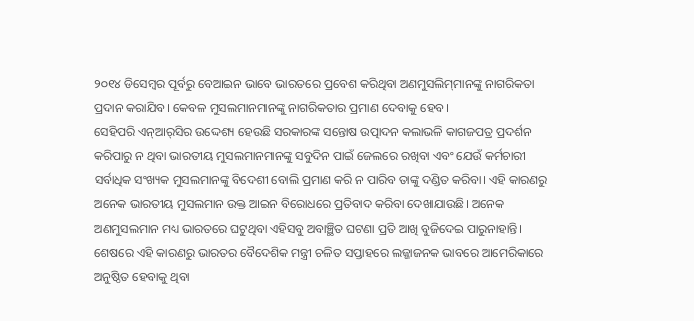୨୦୧୪ ଡିସେମ୍ବର ପୂର୍ବରୁ ବେଆଇନ ଭାବେ ଭାରତରେ ପ୍ରବେଶ କରିଥିବା ଅଣମୁସଲିମ୍‌ମାନଙ୍କୁ ନାଗରିକତା ପ୍ରଦାନ କରାଯିବ। କେବଳ ମୁସଲମାନମାନଙ୍କୁ ନାଗରିକତାର ପ୍ରମାଣ ଦେବାକୁ ହେବ।
ସେହିପରି ଏନ୍‌ଆର୍‌ସିର ଉଦ୍ଦେଶ୍ୟ ହେଉଛି ସରକାରଙ୍କ ସନ୍ତୋଷ ଉତ୍ପାଦନ କଲାଭଳି କାଗଜପତ୍ର ପ୍ରଦର୍ଶନ କରିପାରୁ ନ ଥିବା ଭାରତୀୟ ମୁସଲମାନମାନଙ୍କୁ ସବୁଦିନ ପାଇଁ ଜେଲରେ ରଖିବା ଏବଂ ଯେଉଁ କର୍ମଚାରୀ ସର୍ବାଧିକ ସଂଖ୍ୟକ ମୁସଲମାନଙ୍କୁ ବିଦେଶୀ ବୋଲି ପ୍ରମାଣ କରି ନ ପାରିବ ତାଙ୍କୁ ଦଣ୍ଡିତ କରିବା। ଏହି କାରଣରୁ ଅନେକ ଭାରତୀୟ ମୁସଲମାନ ଉକ୍ତ ଆଇନ ବିରୋଧରେ ପ୍ରତିବାଦ କରିବା ଦେଖାଯାଉଛି। ଅନେକ ଅଣମୁସଲମାନ ମଧ୍ୟ ଭାରତରେ ଘଟୁଥିବା ଏହିସବୁ ଅବାଞ୍ଛିତ ଘଟଣା ପ୍ରତି ଆଖି ବୁଜିଦେଇ ପାରୁନାହାନ୍ତି। ଶେଷରେ ଏହି କାରଣରୁ ଭାରତର ବୈଦେଶିକ ମନ୍ତ୍ରୀ ଚଳିତ ସପ୍ତାହରେ ଲଜ୍ଜାଜନକ ଭାବରେ ଆମେରିକାରେ ଅନୁଷ୍ଠିତ ହେବାକୁ ଥିବା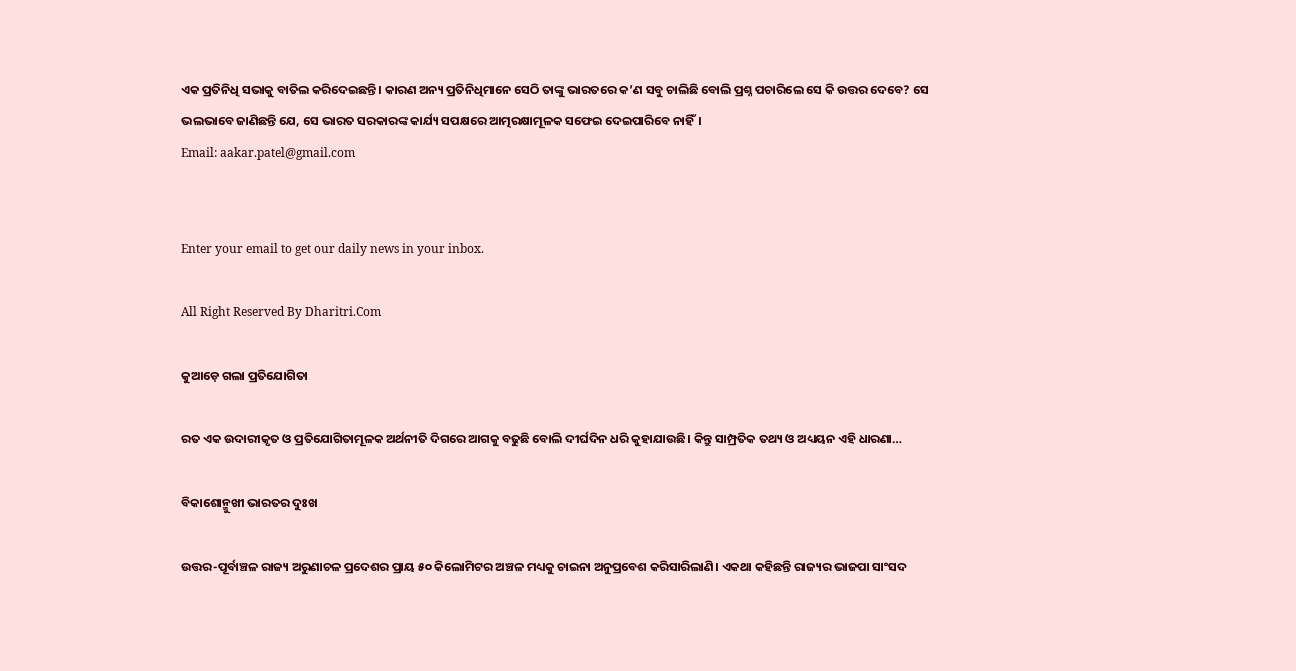ଏକ ପ୍ରତିନିଧି ସଭାକୁ ବାତିଲ କରିଦେଇଛନ୍ତି। କାରଣ ଅନ୍ୟ ପ୍ରତିନିଧିମାନେ ସେଠି ତାଙ୍କୁ ଭାରତରେ କ’ଣ ସବୁ ଚାଲିଛି ବୋଲି ପ୍ରଶ୍ନ ପଚାରିଲେ ସେ କି ଉତ୍ତର ଦେବେ? ସେ ଭଲଭାବେ ଜାଣିଛନ୍ତି ଯେ, ସେ ଭାରତ ସରକାରଙ୍କ କାର୍ଯ୍ୟ ସପକ୍ଷରେ ଆତ୍ମରକ୍ଷାମୂଳକ ସଫେଇ ଦେଇପାରିବେ ନାହିଁ।
Email: aakar.patel@gmail.com


Enter your email to get our daily news in your inbox.

All Right Reserved By Dharitri.Com

କୁଆଡ଼େ ଗଲା ପ୍ରତିଯୋଗିତା

ରତ ଏକ ଉଦାରୀକୃତ ଓ ପ୍ରତିଯୋଗିତାମୂଳକ ଅର୍ଥନୀତି ଦିଗରେ ଆଗକୁ ବଢୁଛି ବୋଲି ଦୀର୍ଘଦିନ ଧରି କୁହାଯାଉଛି। କିନ୍ତୁ ସାମ୍ପ୍ରତିକ ତଥ୍ୟ ଓ ଅଧ୍ୟୟନ ଏହି ଧାରଣା…

ବିକାଶୋନ୍ମୁଖୀ ଭାରତର ଦୁଃଖ

ଉତ୍ତର-ପୂର୍ବାଞ୍ଚଳ ରାଜ୍ୟ ଅରୁଣାଚଳ ପ୍ରଦେଶର ପ୍ରାୟ ୫୦ କିଲୋମିଟର ଅଞ୍ଚଳ ମଧ୍ୟକୁ ଚାଇନା ଅନୁପ୍ରବେଶ କରିସାରିଲାଣି। ଏକଥା କହିଛନ୍ତି ରାଜ୍ୟର ଭାଜପା ସାଂସଦ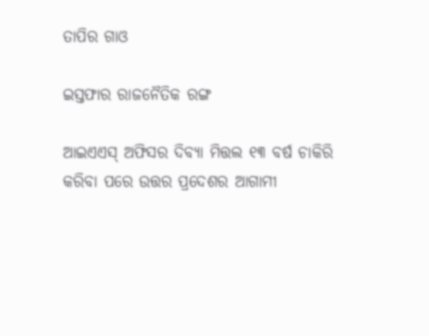ତାପିର ଗାଓ

ଇସ୍ତଫାର ରାଜନୈତିକ ରଙ୍ଗ

ଆଇଏଏସ୍‌ ଅଫିସର ଦିବ୍ୟା ମିତ୍ତଲ ୧୩ ବର୍ଷ ଚାକିରି କରିବା ପରେ ଉତ୍ତର ପ୍ରଦେଶର ଆଗାମୀ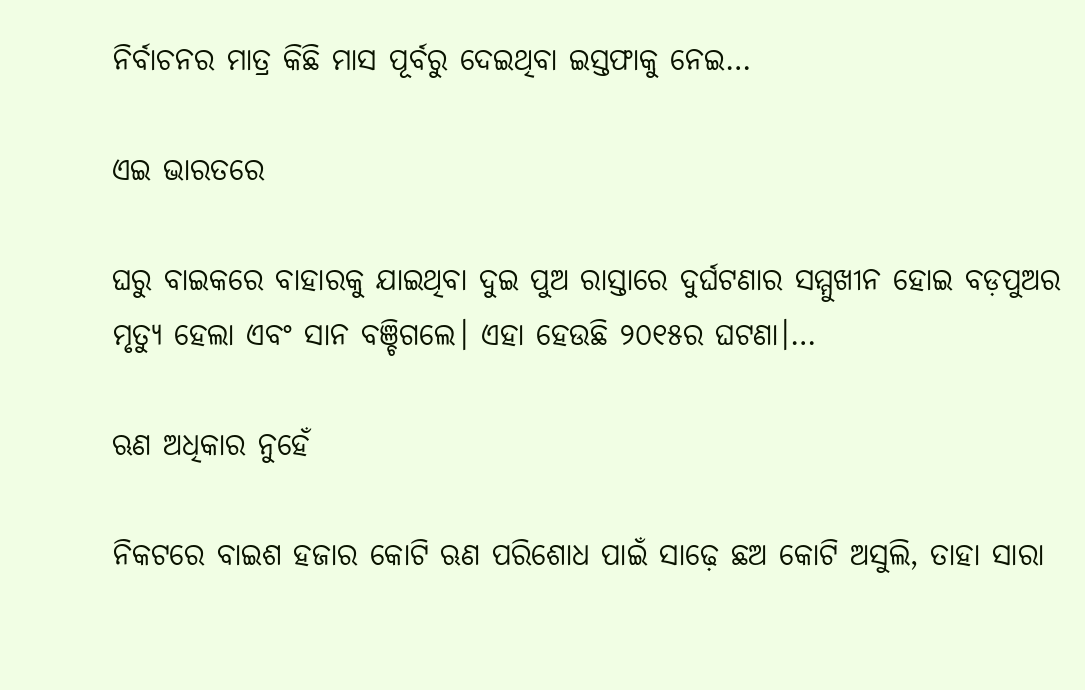ନିର୍ବାଚନର ମାତ୍ର କିଛି ମାସ ପୂର୍ବରୁ ଦେଇଥିବା ଇସ୍ତଫାକୁ ନେଇ…

ଏଇ ଭାରତରେ

ଘରୁ ବାଇକରେ ବାହାରକୁ ଯାଇଥିବା ଦୁଇ ପୁଅ ରାସ୍ତାରେ ଦୁର୍ଘଟଣାର ସମ୍ମୁଖୀନ ହୋଇ ବଡ଼ପୁଅର ମୃତ୍ୟୁ ହେଲା ଏବଂ ସାନ ବଞ୍ଚିଗଲେ। ଏହା ହେଉଛି ୨୦୧୫ର ଘଟଣା।…

ଋଣ ଅଧିକାର ନୁହେଁ

ନିକଟରେ ବାଇଶ ହଜାର କୋଟି ଋଣ ପରିଶୋଧ ପାଇଁ ସାଢ଼େ ଛଅ କୋଟି ଅସୁଲି, ତାହା ସାରା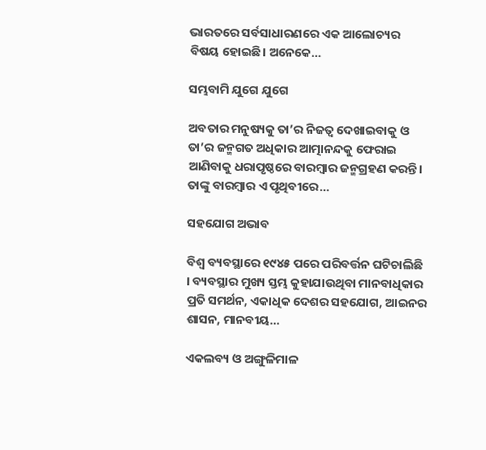ଭାରତରେ ସର୍ବସାଧାରଣରେ ଏକ ଆଲୋଚ୍ୟର ବିଷୟ ହୋଇଛି। ଅନେକେ…

ସମ୍ଭବାମି ଯୁଗେ ଯୁଗେ

ଅବତାର ମନୁଷ୍ୟକୁ ତା’ର ନିଜତ୍ୱ ଦେଖାଇବାକୁ ଓ ତା’ର ଜନ୍ମଗତ ଅଧିକାର ଆତ୍ମାନନ୍ଦକୁ ଫେରାଇ ଆଣିବାକୁ ଧରାପୃଷ୍ଠରେ ବାରମ୍ବାର ଜନ୍ମଗ୍ରହଣ କରନ୍ତି। ତାଙ୍କୁ ବାରମ୍ବାର ଏ ପୃଥିବୀରେ…

ସହଯୋଗ ଅଭାବ

ବିଶ୍ୱ ବ୍ୟବସ୍ଥାରେ ୧୯୪୫ ପରେ ପରିବର୍ତ୍ତନ ଘଟିଚାଲିଛି । ବ୍ୟବସ୍ଥାର ମୁଖ୍ୟ ସ୍ତମ୍ଭ କୁହାଯାଉଥିବା ମାନବାଧିକାର ପ୍ରତି ସମର୍ଥନ, ଏକାଧିକ ଦେଶର ସହଯୋଗ, ଆଇନର ଶାସନ, ମାନବୀୟ…

ଏକଲବ୍ୟ ଓ ଅଙ୍ଗୁଳିମାଳ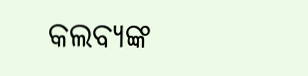କଲବ୍ୟଙ୍କ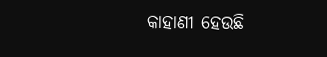କାହାଣୀ ହେଉଛି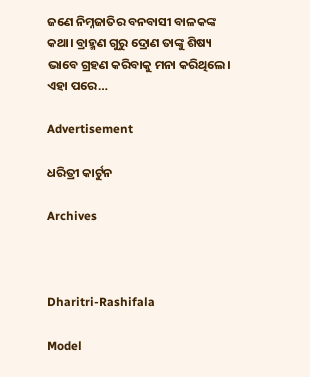ଜଣେ ନିମ୍ନଜାତିର ବନବାସୀ ବାଳକଙ୍କ କଥା। ବ୍ରାହ୍ମଣ ଗୁରୁ ଦ୍ରୋଣ ତାଙ୍କୁ ଶିଷ୍ୟ ଭାବେ ଗ୍ରହଣ କରିବାକୁ ମନା କରିଥିଲେ। ଏହା ପରେ…

Advertisement

ଧରିତ୍ରୀ କାର୍ଟୁନ

Archives



Dharitri-Rashifala

Model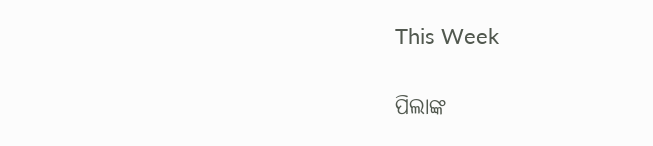This Week

ପିଲାଙ୍କ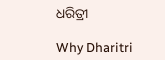ଧରିତ୍ରୀ

Why Dharitri